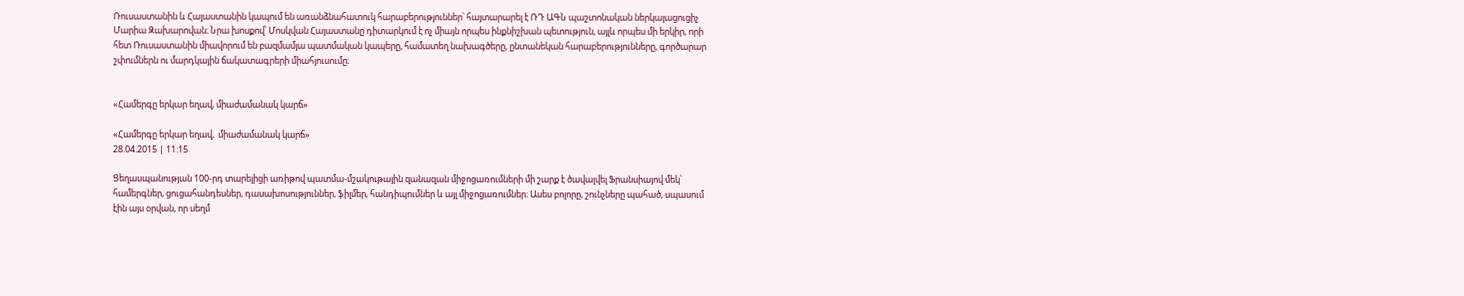Ռուսաստանին և Հայաստանին կապում են առանձնահատուկ հարաբերություններ՝ հայտարարել է ՌԴ ԱԳՆ պաշտոնական ներկայացուցիչ Մարիա Զախարովան։ Նրա խոսքով՝ Մոսկվան Հայաստանը դիտարկում է ոչ միայն որպես ինքնիշխան պետություն, այլև որպես մի երկիր, որի հետ Ռուսաստանին միավորում են բազմամյա պատմական կապերը, համատեղ նախագծերը, ընտանեկան հարաբերությունները, գործարար շփումներն ու մարդկային ճակատագրերի միահյուսումը։


«Համերգը երկար եղավ, միաժամանակ կարճ»

«Համերգը երկար եղավ,  միաժամանակ կարճ»
28.04.2015 | 11:15

Ցեղասպանության 100-րդ տարելիցի առիթով պատմա-մշակութային զանազան միջոցառումների մի շարք է ծավալվել Ֆրանսիայով մեկ՝ համերգներ, ցուցահանդեսներ, դասախոսություններ, ֆիլմեր, հանդիպումներ և այլ միջոցառումներ։ Ասես բոլորը, շունչները պահած, սպասում էին այս օրվան, որ սեղմ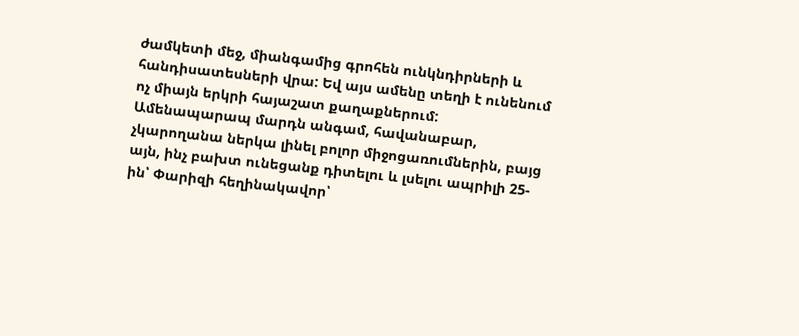ժամկետի մեջ, միանգամից գրոհեն ունկնդիրների և հանդիսատեսների վրա: Եվ այս ամենը տեղի է ունենում ոչ միայն երկրի հայաշատ քաղաքներում:
Ամենապարապ մարդն անգամ, հավանաբար, չկարողանա ներկա լինել բոլոր միջոցառումներին, բայց այն, ինչ բախտ ունեցանք դիտելու և լսելու ապրիլի 25-ին՝ Փարիզի հեղինակավոր՝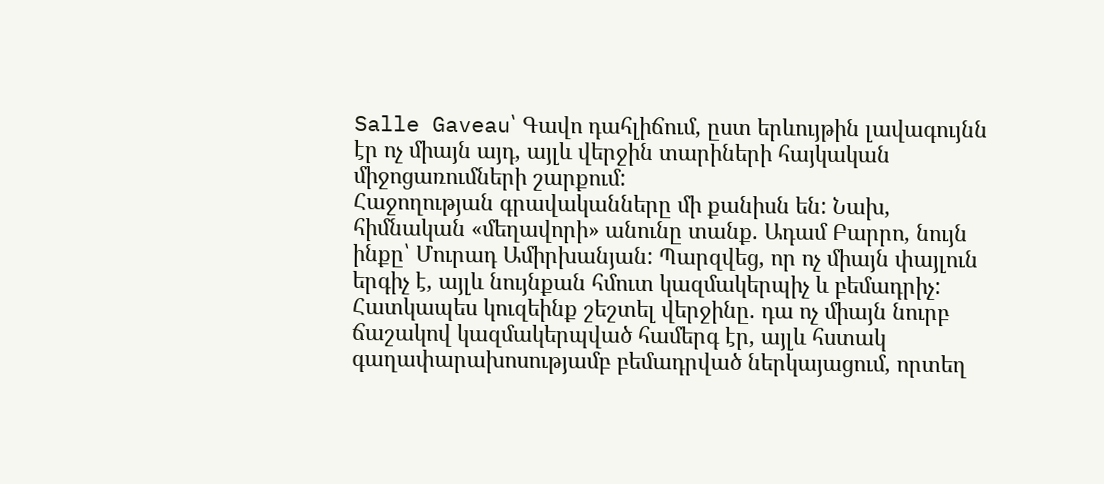Salle Gaveau՝ Գավո դահլիճում, ըստ երևույթին լավագույնն էր ոչ միայն այդ, այլև վերջին տարիների հայկական միջոցառումների շարքում:
Հաջողության գրավականները մի քանիսն են: Նախ, հիմնական «մեղավորի» անունը տանք. Ադամ Բարրո, նույն ինքը՝ Մուրադ Ամիրխանյան: Պարզվեց, որ ոչ միայն փայլուն երգիչ է, այլև նույնքան հմուտ կազմակերպիչ և բեմադրիչ: Հատկապես կուզեինք շեշտել վերջինը. դա ոչ միայն նուրբ ճաշակով կազմակերպված համերգ էր, այլև հստակ գաղափարախոսությամբ բեմադրված ներկայացում, որտեղ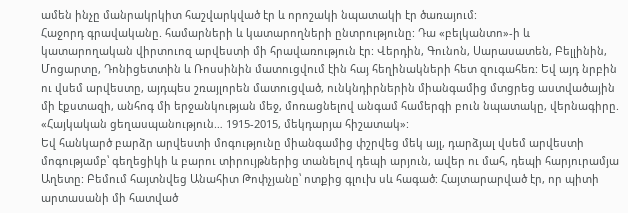ամեն ինչը մանրակրկիտ հաշվարկված էր և որոշակի նպատակի էր ծառայում:
Հաջորդ գրավականը. համարների և կատարողների ընտրությունը: Դա «բելկանտո»-ի և կատարողական վիրտուոզ արվեստի մի հրավառություն էր: Վերդին, Գունոն, Սարասատեն, Բելլինին, Մոցարտը, Դոնիցետտին և Ռոսսինին մատուցվում էին հայ հեղինակների հետ զուգահեռ: Եվ այդ նրբին ու վսեմ արվեստը, այդպես շռայլորեն մատուցված, ունկնդիրներին միանգամից մտցրեց աստվածային մի էքստազի, անհոգ մի երջանկության մեջ, մոռացնելով անգամ համերգի բուն նպատակը, վերնագիրը. «Հայկական ցեղասպանություն… 1915-2015, մեկդարյա հիշատակ»:
Եվ հանկարծ բարձր արվեստի մոգությունը միանգամից փշրվեց մեկ այլ, դարձյալ վսեմ արվեստի մոգությամբ՝ գեղեցիկի և բարու տիրույթներից տանելով դեպի արյուն, ավեր ու մահ, դեպի հարյուրամյա Աղետը: Բեմում հայտնվեց Անահիտ Թոփչյանը՝ ոտքից գլուխ սև հագած: Հայտարարված էր, որ պիտի արտասանի մի հատված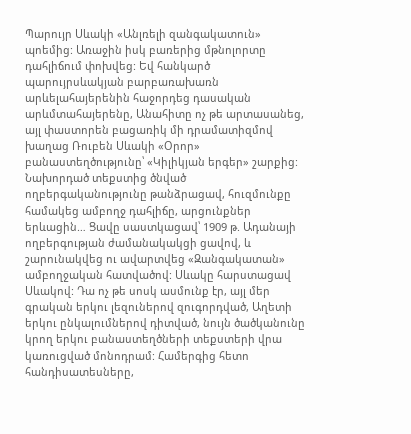Պարույր Սևակի «Անլռելի զանգակատուն» պոեմից: Առաջին իսկ բառերից մթնոլորտը դահլիճում փոխվեց: Եվ հանկարծ պարույրսևակյան բարբառախառն արևելահայերենին հաջորդեց դասական արևմտահայերենը, Անահիտը ոչ թե արտասանեց, այլ փաստորեն բացառիկ մի դրամատիզմով խաղաց Ռուբեն Սևակի «Օրոր» բանաստեղծությունը՝ «Կիլիկյան երգեր» շարքից: Նախորդած տեքստից ծնված ողբերգականությունը թանձրացավ, հուզմունքը համակեց ամբողջ դահլիճը, արցունքներ երևացին… Ցավը սաստկացավ՝ 1909 թ. Ադանայի ողբերգության ժամանակակցի ցավով, և շարունակվեց ու ավարտվեց «Զանգակատան» ամբողջական հատվածով: Սևակը հարստացավ Սևակով: Դա ոչ թե սոսկ ասմունք էր, այլ մեր գրական երկու լեզուներով զուգորդված, Աղետի երկու ընկալումներով դիտված, նույն ծածկանունը կրող երկու բանաստեղծների տեքստերի վրա կառուցված մոնոդրամ: Համերգից հետո հանդիսատեսները,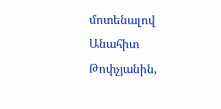մոտենալով Անահիտ Թոփչյանին,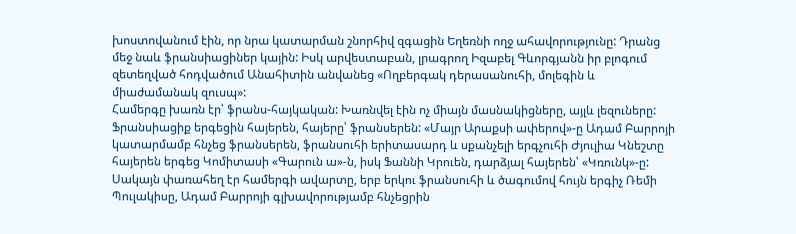խոստովանում էին, որ նրա կատարման շնորհիվ զգացին Եղեռնի ողջ ահավորությունը: Դրանց մեջ նաև ֆրանսիացիներ կային: Իսկ արվեստաբան, լրագրող Իզաբել Գևորգյանն իր բլոգում զետեղված հոդվածում Անահիտին անվանեց «Ողբերգակ դերասանուհի, մոլեգին և միաժամանակ զուսպ»:
Համերգը խառն էր՝ ֆրանս-հայկական: Խառնվել էին ոչ միայն մասնակիցները, այլև լեզուները: Ֆրանսիացիք երգեցին հայերեն, հայերը՝ ֆրանսերեն: «Մայր Արաքսի ափերով»-ը Ադամ Բարրոյի կատարմամբ հնչեց ֆրանսերեն, ֆրանսուհի երիտասարդ և սքանչելի երգչուհի Ժյուլիա Կնեշտը հայերեն երգեց Կոմիտասի «Գարուն ա»-ն, իսկ Ֆաննի Կրուեն, դարձյալ հայերեն՝ «Կռունկ»-ը: Սակայն փառահեղ էր համերգի ավարտը, երբ երկու ֆրանսուհի և ծագումով հույն երգիչ Ռեմի Պուլակիսը, Ադամ Բարրոյի գլխավորությամբ հնչեցրին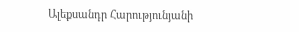Ալեքսանդր Հարությունյանի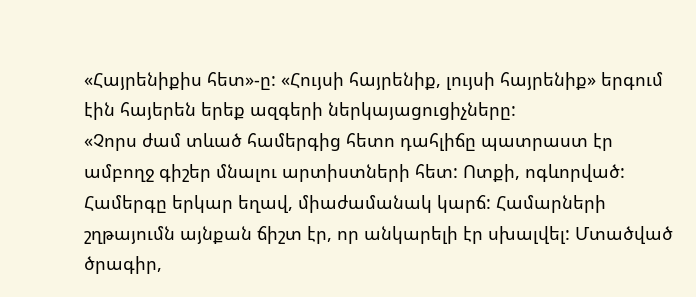«Հայրենիքիս հետ»-ը: «Հույսի հայրենիք, լույսի հայրենիք» երգում էին հայերեն երեք ազգերի ներկայացուցիչները:
«Չորս ժամ տևած համերգից հետո դահլիճը պատրաստ էր ամբողջ գիշեր մնալու արտիստների հետ: Ոտքի, ոգևորված: Համերգը երկար եղավ, միաժամանակ կարճ: Համարների շղթայումն այնքան ճիշտ էր, որ անկարելի էր սխալվել: Մտածված ծրագիր,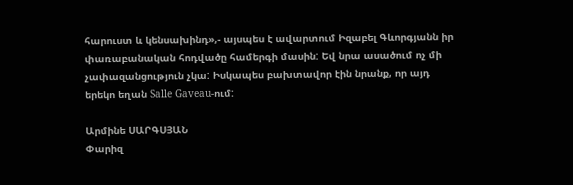հարուստ և կենսախինդ»,- այսպես է ավարտում Իզաբել Գևորգյանն իր փառաբանական հոդվածը համերգի մասին: Եվ նրա ասածում ոչ մի չափազանցություն չկա: Իսկապես բախտավոր էին նրանք, որ այդ երեկո եղան Salle Gaveau-ում:

Արմինե ՍԱՐԳՍՅԱՆ
Փարիզ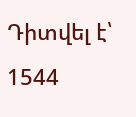Դիտվել է՝ 1544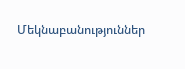Մեկնաբանություններ